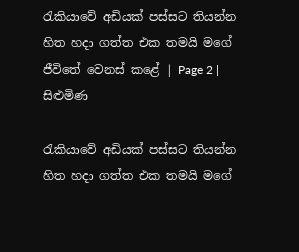රැකියාවේ අඩියක් පස්සට තියන්න හිත හදා ගත්ත එක තමයි මගේ ජීවිතේ වෙනස් කළේ | Page 2 | සිළුමිණ

රැකියාවේ අඩියක් පස්සට තියන්න හිත හදා ගත්ත එක තමයි මගේ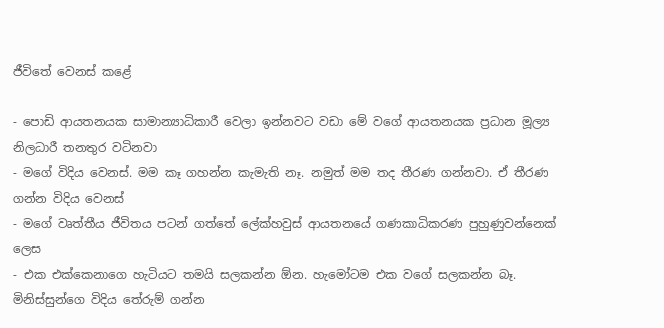ජීවිතේ වෙනස් කළේ

- පොඩි ආයතනයක සාමාන්‍යාධිකාරී වෙලා ඉන්නවට වඩා මේ වගේ ආයතනයක ප්‍රධාන මූල්‍ය නිලධාරී තනතුර වටිනවා
- මගේ විදිය වෙනස්. මම කෑ ගහන්න කැමැති නෑ. නමුත් මම තද තීරණ ගන්නවා. ඒ තීරණ ගන්න විදිය වෙනස්
- මගේ වෘත්තීය ජීවිතය පටන් ගත්තේ ලේක්හවුස් ආයතනයේ ගණකාධිකරණ පුහුණුවන්නෙක් ලෙස
- එක එක්කෙනාගෙ හැටියට තමයි සලකන්න ඕන. හැමෝටම එක වගේ සලකන්න බෑ. මිනිස්සුන්ගෙ විදිය තේරුම් ගන්න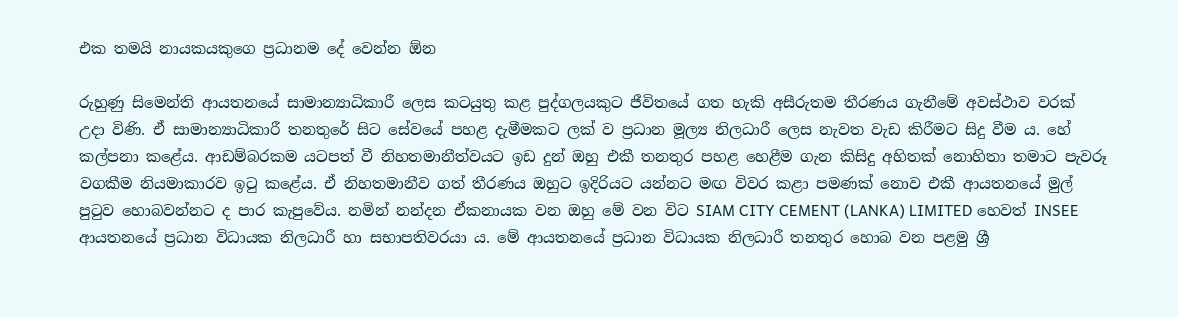එක තමයි නායකයකුගෙ ප්‍රධානම දේ වෙන්න ඕන

රුහුණු සිමෙන්ති ආයතනයේ සාමාන්‍යාධිකාරී ලෙස කටයුතු කළ පුද්ගලයකුට ජීවිතයේ ගත හැකි අසීරුතම තීරණය ගැනීමේ අවස්ථාව වරක් උදා විණි. ඒ සාමාන්‍යාධිකාරී තනතුරේ සිට සේවයේ පහළ දැමීමකට ලක් ව ප්‍රධාන මූල්‍ය නිලධාරී ලෙස නැවත වැඩ කිරීමට සිදු වීම ය. හේ කල්පනා කළේය. ආඩම්බරකම යටපත් වී නිහතමානීත්වයට ඉඩ දුන් ඔහු එකී තනතුර පහළ හෙළීම ගැන කිසිදු අහිතක් නොහිතා තමාට පැවරූ වගකීම නියමාකාරව ඉටු කළේය. ඒ නිහතමානීව ගත් තීරණය ඔහුට ඉදිරියට යන්නට මඟ විවර කළා පමණක් නොව එකී ආයතනයේ මුල් පුටුව හොබවන්නට ද පාර කැපුවේය. නමින් නන්දන ඒකනායක වන ඔහු මේ වන විට SIAM CITY CEMENT (LANKA) LIMITED හෙවත් INSEE ආයතනයේ ප්‍රධාන විධායක නිලධාරී හා සභාපතිවරයා ය. මේ ආයතනයේ ප්‍රධාන විධායක නිලධාරී තනතුර හොබ වන පළමු ශ්‍රී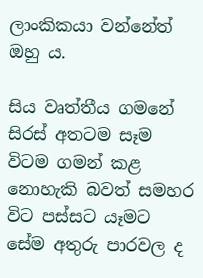ලාංකිකයා වන්නේත් ඔහු ය.

සිය වෘත්තීය ගමනේ සිරස් අතටම සෑම විටම ගමන් කළ නොහැකි බවත් සමහර විට පස්සට යෑමට සේම අතුරු පාරවල ද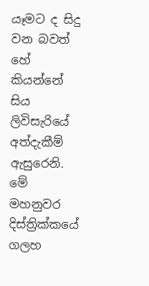යෑමට ද සිදු වන බවත් හේ කියන්නේ සිය ලිවිසැරියේ අත්දැකීම් ඇසුරෙනි. මේ මහනුවර දිස්ත්‍රික්කයේ ගලහ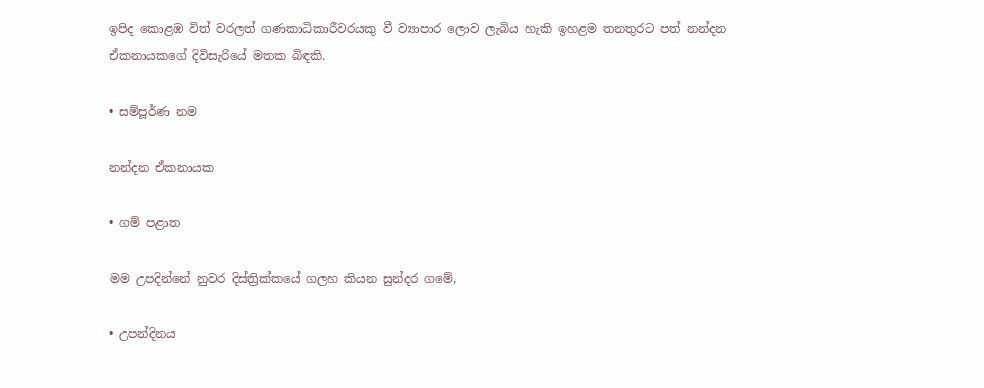ඉපිද කොළඹ විත් වරලත් ගණකාධිකාරීවරයකු වී ව්‍යාපාර ලොව ලැබිය හැකි ඉහළම තනතුරට පත් නන්දන ඒකනායකගේ දිවිසැරියේ මතක බිඳකි.

• සම්පූර්ණ නම

නන්දන ඒකනායක

• ගම් පළාත

මම උපදින්නේ නුවර දිස්ත්‍රික්කයේ ගලහ කියන සුන්දර ගමේ,

• උපන්දිනය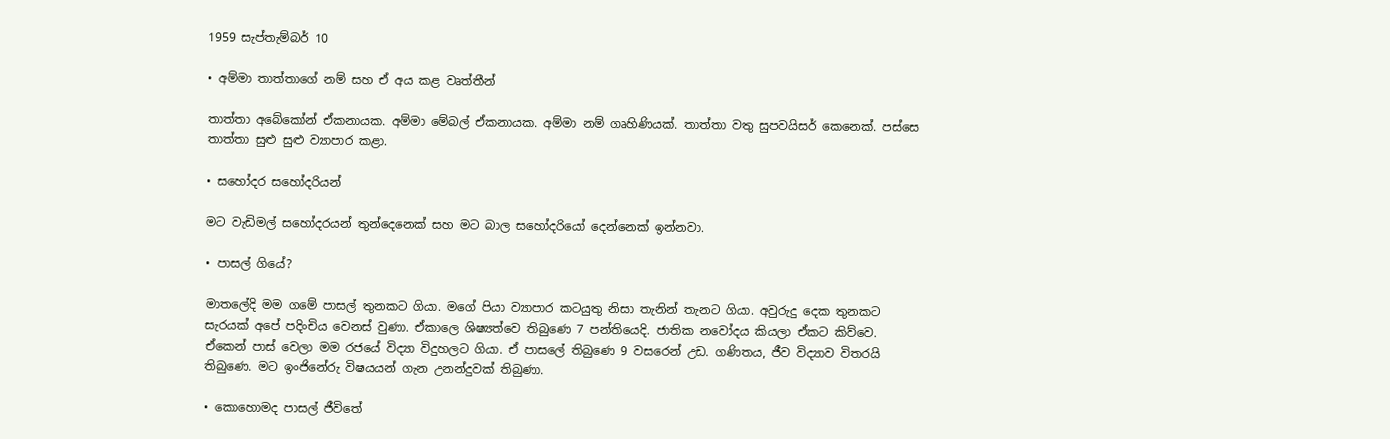1959 සැප්තැම්බර් 10

• අම්මා තාත්තාගේ නම් සහ ඒ අය කළ වෘත්තීන්

තාත්තා අබේකෝන් ඒකනායක. අම්මා මේබල් ඒකනායක. අම්මා නම් ගෘහිණියක්. තාත්තා වතු සුපවයිසර් කෙනෙක්. පස්සෙ තාත්තා සුළු සුළු ව්‍යාපාර කළා.

• සහෝදර සහෝදරියන්

මට වැඩිමල් සහෝදරයන් තුන්දෙනෙක් සහ මට බාල සහෝදරියෝ දෙන්නෙක් ඉන්නවා.

• පාසල් ගියේ?

මාතලේදි මම ගමේ පාසල් තුනකට ගියා. මගේ පියා ව්‍යාපාර කටයුතු නිසා තැනින් තැනට ගියා. අවුරුදු දෙක තුනකට සැරයක් අපේ පදිංචිය වෙනස් වුණා. ඒකාලෙ ශිෂ්‍යත්වෙ තිබුණෙ 7 පන්තියෙදි. ජාතික නවෝදය කියලා ඒකට කිව්වෙ. ඒකෙන් පාස් වෙලා මම රජයේ විද්‍යා විදුහලට ගියා. ඒ පාසලේ තිබුණෙ 9 වසරෙන් උඩ. ගණිතය, ජීව විද්‍යාව විතරයි තිබුණෙ. මට ඉංජිනේරු විෂයයන් ගැන උනන්දුවක් තිබුණා.

• කොහොමද පාසල් ජීවිතේ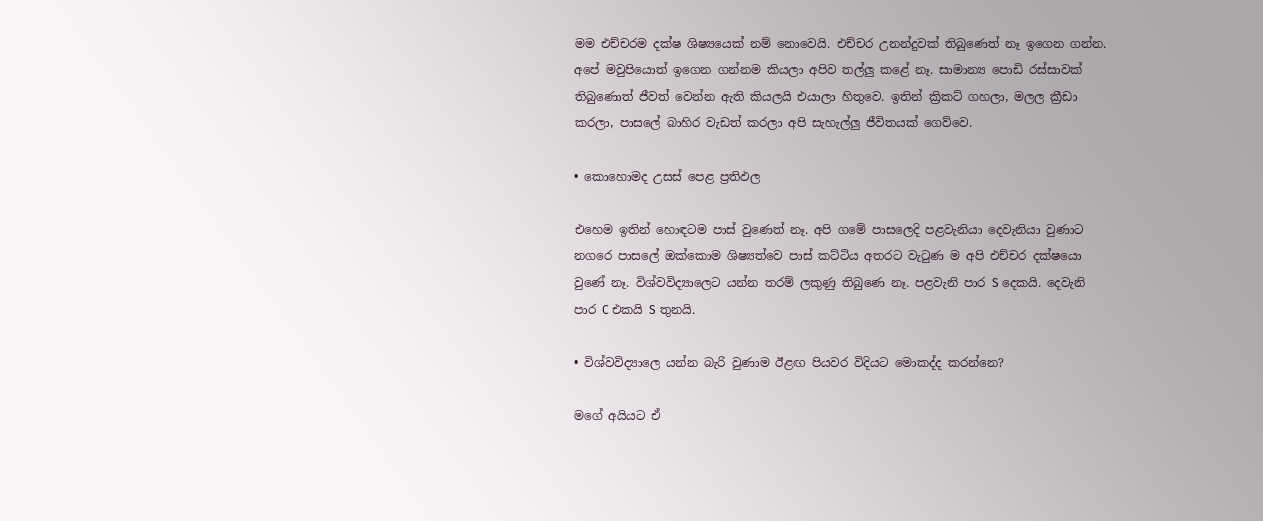මම එච්චරම දක්ෂ ශිෂ්‍යයෙක් නම් නොවෙයි. එච්චර උනන්දුවක් තිබුණෙත් නෑ ඉගෙන ගන්න. අපේ මවුපියොත් ඉගෙන ගන්නම කියලා අපිව තල්ලු කළේ නෑ. සාමාන්‍ය පොඩි රස්සාවක් තිබුණොත් ජීවත් වෙන්න ඇති කියලයි එයාලා හිතුවෙ. ඉතින් ක්‍රිකට් ගහලා, මලල ක්‍රීඩා කරලා, පාසලේ බාහිර වැඩත් කරලා අපි සැහැල්ලු ජීවිතයක් ගෙව්වෙ.

• කොහොමද උසස් පෙළ ප්‍රතිඵල

එහෙම ඉතින් හොඳටම පාස් වුණෙත් නෑ. අපි ගමේ පාසලෙදි පළවැනියා දෙවැනියා වුණාට නගරෙ පාසලේ ඔක්කොම ශිෂ්‍යත්වෙ පාස් කට්ටිය අතරට වැටුණ ම අපි එච්චර දක්ෂයො වුණේ නෑ. විශ්වවිද්‍යාලෙට යන්න තරම් ලකුණු තිබුණෙ නෑ. පළවැනි පාර S දෙකයි. දෙවැනි පාර C එකයි S තුනයි.

• විශ්වවිද්‍යාලෙ යන්න බැරි වුණාම ඊළඟ පියවර විදියට මොකද්ද කරන්නෙ?

මගේ අයියට ඒ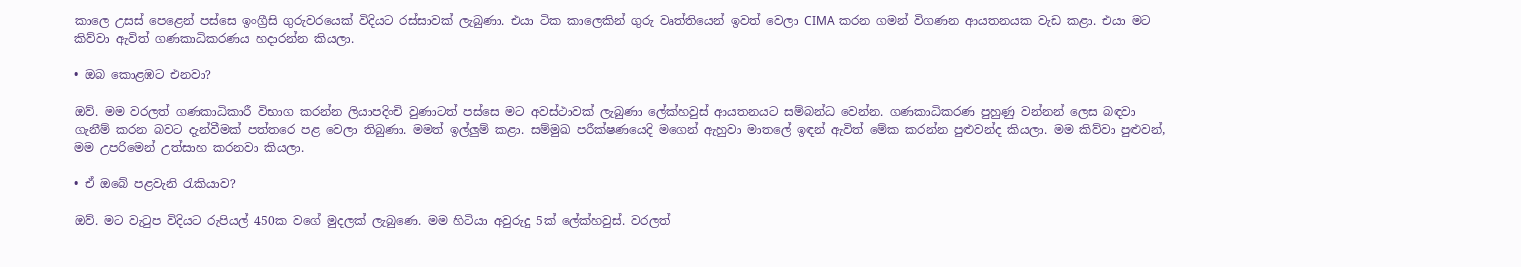කාලෙ උසස් පෙළෙන් පස්සෙ ඉංග්‍රීසි ගුරුවරයෙක් විදියට රස්සාවක් ලැබුණා. එයා ටික කාලෙකින් ගුරු වෘත්තියෙන් ඉවත් වෙලා CIMA කරන ගමන් විගණන ආයතනයක වැඩ කළා. එයා මට කිව්වා ඇවිත් ගණකාධිකරණය හදාරන්න කියලා.

• ඔබ කොළඹට එනවා?

ඔව්. මම වරලත් ගණකාධිකාරී විභාග කරන්න ලියාපදිංචි වුණාටත් පස්සෙ මට අවස්ථාවක් ලැබුණා ලේක්හවුස් ආයතනයට සම්බන්ධ වෙන්න. ගණකාධිකරණ පුහුණු වන්නන් ලෙස බඳවා ගැනීම් කරන බවට දැන්වීමක් පත්තරෙ පළ වෙලා තිබුණා. මමත් ඉල්ලුම් කළා. සම්මුඛ පරීක්ෂණයෙදි මගෙන් ඇහුවා මාතලේ ඉඳන් ඇවිත් මේක කරන්න පුළුවන්ද කියලා. මම කිව්වා පුළුවන්, මම උපරිමෙන් උත්සාහ කරනවා කියලා.

• ඒ ඔබේ පළවැනි රැකියාව?

ඔව්. මට වැටුප විදියට රුපියල් 450ක වගේ මුදලක් ලැබුණෙ. මම හිටියා අවුරුදු 5ක් ලේක්හවුස්. වරලත්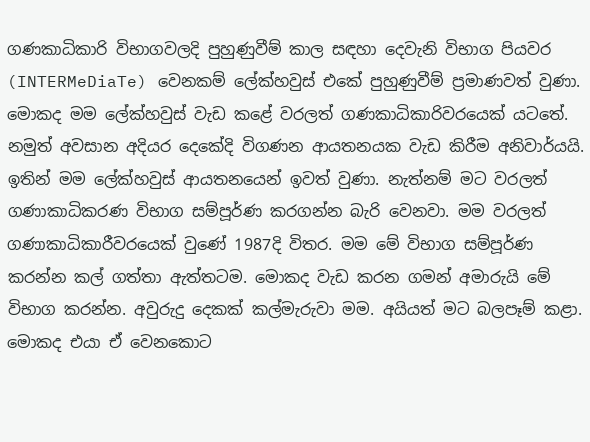ගණකාධිකාරි විභාගවලදි පුහුණුවීම් කාල සඳහා දෙවැනි විභාග පියවර (INTERMeDiaTe) වෙනකම් ලේක්හවුස් එකේ පුහුණුවීම් ප්‍රමාණවත් වුණා. මොකද මම ලේක්හවුස් වැඩ කළේ වරලත් ගණකාධිකාරිවරයෙක් යටතේ. නමුත් අවසාන අදියර දෙකේදි විගණන ආයතනයක වැඩ කිරීම අනිවාර්යයි. ඉතින් මම ලේක්හවුස් ආයතනයෙන් ඉවත් වුණා. නැත්නම් මට වරලත් ගණාකාධිකරණ විභාග සම්පූර්ණ කරගන්න බැරි වෙනවා. මම වරලත් ගණාකාධිකාරීවරයෙක් වුණේ 1987දි විතර. මම මේ විභාග සම්පූර්ණ කරන්න කල් ගත්තා ඇත්තටම. මොකද වැඩ කරන ගමන් අමාරුයි මේ විභාග කරන්න. අවුරුදු දෙකක් කල්මැරුවා මම. අයියත් මට බලපෑම් කළා. මොකද එයා ඒ වෙනකොට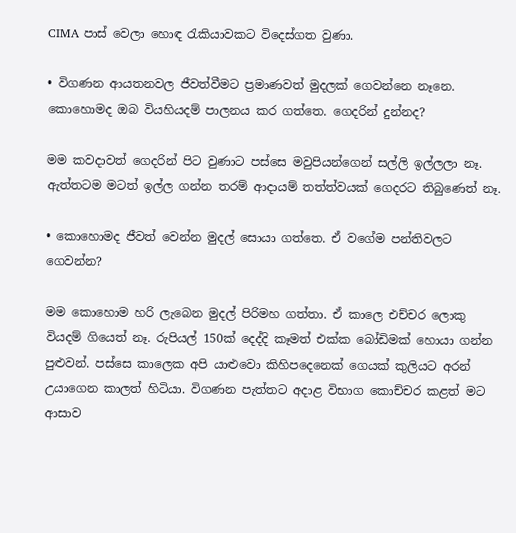CIMA පාස් වෙලා හොඳ රැකියාවකට විදෙස්ගත වුණා.

• විගණන ආයතනවල ජීවත්වීමට ප්‍රමාණවත් මුදලක් ගෙවන්නෙ නෑනෙ. කොහොමද ඔබ වියහියදම් පාලනය කර ගත්තෙ. ගෙදරින් දුන්නද?

මම කවදාවත් ගෙදරින් පිට වුණාට පස්සෙ මවුපියන්ගෙන් සල්ලි ඉල්ලලා නෑ. ඇත්තටම මටත් ඉල්ල ගන්න තරම් ආදායම් තත්ත්වයක් ගෙදරට තිබුණෙත් නෑ.

• කොහොමද ජීවත් වෙන්න මුදල් සොයා ගත්තෙ. ඒ වගේම පන්තිවලට ගෙවන්න?

මම කොහොම හරි ලැබෙන මුදල් පිරිමහ ගත්තා. ඒ කාලෙ එච්චර ලොකු වියදම් ගියෙත් නෑ. රුපියල් 150ක් දෙද්දි කෑමත් එක්ක බෝඩිමක් හොයා ගන්න පුළුවන්. පස්සෙ කාලෙක අපි යාළුවො කිහිපදෙනෙක් ගෙයක් කුලියට අරන් උයාගෙන කාලත් හිටියා. විගණන පැත්තට අදාළ විභාග කොච්චර කළත් මට ආසාව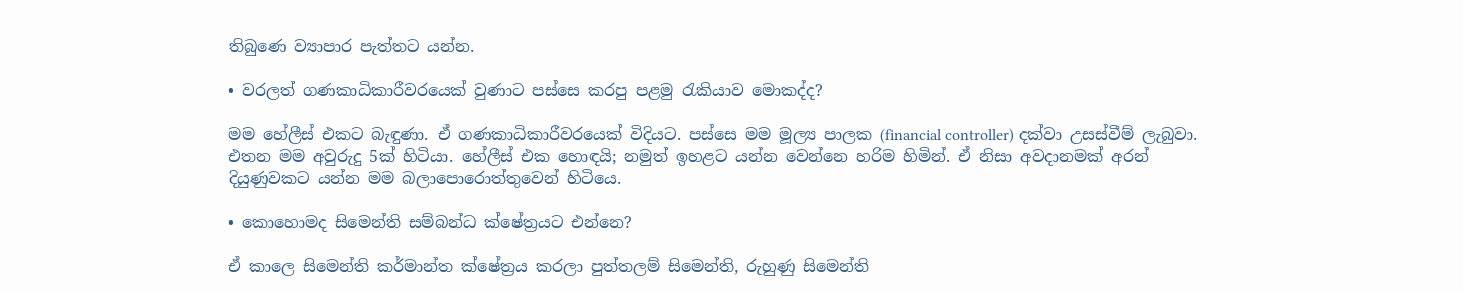තිබුණෙ ව්‍යාපාර පැත්තට යන්න.

• වරලත් ගණකාධිකාරීවරයෙක් වුණාට පස්සෙ කරපු පළමු රැකියාව මොකද්ද?

මම හේලීස් එකට බැඳුණා. ඒ ගණකාධිකාරීවරයෙක් විදියට. පස්සෙ මම මූල්‍ය පාලක (financial controller) දක්වා උසස්වීම් ලැබුවා. එතන මම අවුරුදු 5ක් හිටියා. හේලීස් එක හොඳයි; නමුත් ඉහළට යන්න වෙන්නෙ හරිම හිමින්. ඒ නිසා අවදානමක් අරන් දියුණුවකට යන්න මම බලාපොරොත්තුවෙන් හිටියෙ.

• කොහොමද සිමෙන්ති සම්බන්ධ ක්ෂේත්‍රයට එන්නෙ?

ඒ කාලෙ සිමෙන්ති කර්මාන්ත ක්ෂේත්‍රය කරලා පුත්තලම් සිමෙන්ති, රුහුණු සිමෙන්ති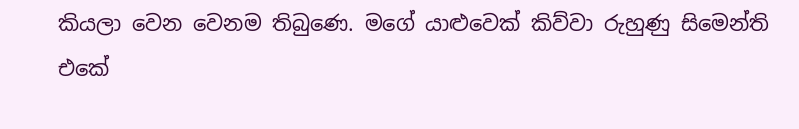කියලා වෙන වෙනම තිබුණෙ. මගේ යාළුවෙක් කිව්වා රුහුණු සිමෙන්ති එකේ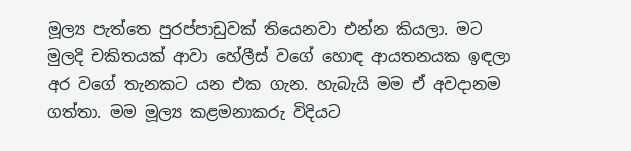මූල්‍ය පැත්තෙ පුරප්පාඩුවක් තියෙනවා එන්න කියලා. මට මුලදි චකිතයක් ආවා හේලීස් වගේ හොඳ ආයතනයක ඉඳලා අර වගේ තැනකට යන එක ගැන. හැබැයි මම ඒ අවදානම ගත්තා. මම මූල්‍ය කළමනාකරු විදියට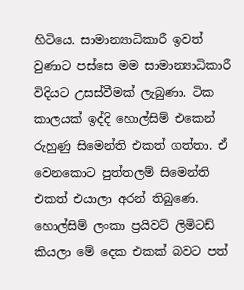හිටියෙ. සාමාන්‍යාධිකාරී ඉවත් වුණාට පස්සෙ මම සාමාන්‍යාධිකාරී විදියට උසස්වීමක් ලැබුණා. ටික කාලයක් ඉද්දි හොල්සිම් එකෙන් රුහුණු සිමෙන්ති එකත් ගත්තා. ඒ වෙනකොට පුත්තලම් සිමෙන්ති එකත් එයාලා අරන් තිබුණෙ. හොල්සිම් ලංකා ප්‍රයිවට් ලිමිටඩ් කියලා මේ දෙක එකක් බවට පත්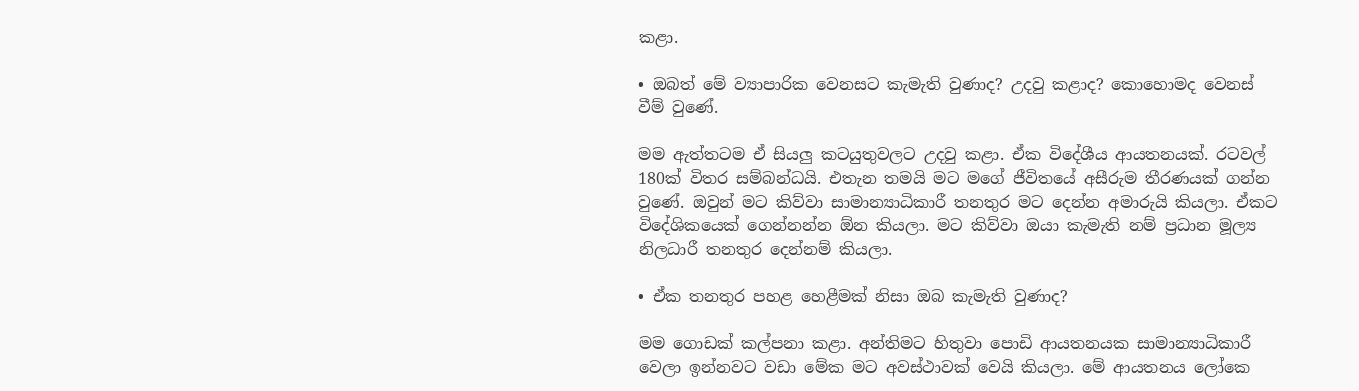කළා.

• ඔබත් මේ ව්‍යාපාරික වෙනසට කැමැති වුණාද? උදවු කළාද? කොහොමද වෙනස් වීම් වුණේ.

මම ඇත්තටම ඒ සියලු කටයුතුවලට උදවු කළා. ඒක විදේශීය ආයතනයක්. රටවල් 180ක් විතර සම්බන්ධයි. එතැන තමයි මට මගේ ජීවිතයේ අසීරුම තීරණයක් ගන්න වුණේ. ඔවුන් මට කිව්වා සාමාන්‍යාධිකාරී තනතුර මට දෙන්න අමාරුයි කියලා. ඒකට විදේශිකයෙක් ගෙන්නන්න ඕන කියලා. මට කිව්වා ඔයා කැමැති නම් ප්‍රධාන මූල්‍ය නිලධාරී තනතුර දෙන්නම් කියලා.

• ඒක තනතුර පහළ හෙළීමක් නිසා ඔබ කැමැති වුණාද?

මම ගොඩක් කල්පනා කළා. අන්තිමට හිතුවා පොඩි ආයතනයක සාමාන්‍යාධිකාරී වෙලා ඉන්නවට වඩා මේක මට අවස්ථාවක් වෙයි කියලා. මේ ආයතනය ලෝකෙ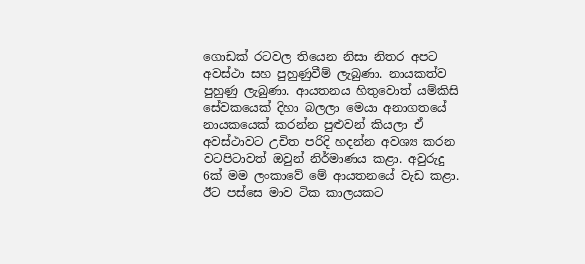ගොඩක් රටවල තියෙන නිසා නිතර අපට අවස්ථා සහ පුහුණුවීම් ලැබුණා. නායකත්ව පුහුණු ලැබුණා. ආයතනය හිතුවොත් යම්කිසි සේවකයෙක් දිහා බලලා මෙයා අනාගතයේ නායකයෙක් කරන්න පුළුවන් කියලා ඒ අවස්ථාවට උචිත පරිදි හදන්න අවශ්‍ය කරන වටපිටාවත් ඔවුන් නිර්මාණය කළා. අවුරුදු 6ක් මම ලංකාවේ මේ ආයතනයේ වැඩ කළා. ඊට පස්සෙ මාව ටික කාලයකට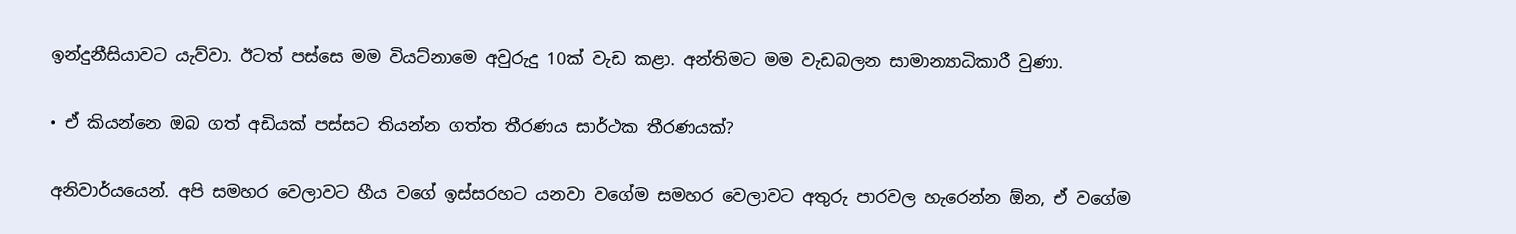ඉන්දුනීසියාවට යැව්වා. ඊටත් පස්සෙ මම වියට්නාමෙ අවුරුදු 10ක් වැඩ කළා. අන්තිමට මම වැඩබලන සාමාන්‍යාධිකාරී වුණා.

• ඒ කියන්නෙ ඔබ ගත් අඩියක් පස්සට තියන්න ගත්ත තීරණය සාර්ථක තීරණයක්?

අනිවාර්යයෙන්. අපි සමහර වෙලාවට හීය වගේ ඉස්සරහට යනවා වගේම සමහර වෙලාවට අතුරු පාරවල හැරෙන්න ඕන, ඒ වගේම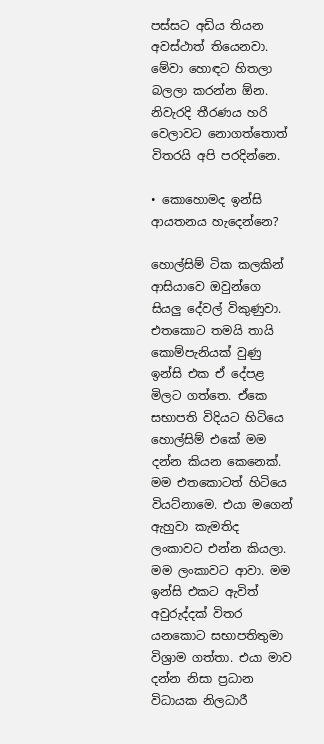පස්සට අඩිය තියන අවස්ථාත් තියෙනවා. මේවා හොඳට හිතලා බලලා කරන්න ඕන. නිවැරදි තීරණය හරි වෙලාවට නොගත්තොත් විතරයි අපි පරදින්නෙ.

• කොහොමද ඉන්සි ආයතනය හැදෙන්නෙ?

හොල්සිම් ටික කලකින් ආසියාවෙ ඔවුන්ගෙ සියලු දේවල් විකුණුවා. එතකොට තමයි තායි කොම්පැනියක් වුණු ඉන්සි එක ඒ දේපළ මිලට ගත්තෙ. ඒකෙ සභාපති විදියට හිටියෙ හොල්සිම් එකේ මම දන්න කියන කෙනෙක්. මම එතකොටත් හිටියෙ වියට්නාමෙ. එයා මගෙන් ඇහුවා කැමතිද ලංකාවට එන්න කියලා. මම ලංකාවට ආවා. මම ඉන්සි එකට ඇවිත් අවුරුද්දක් විතර යනකොට සභාපතිතුමා විශ්‍රාම ගත්තා. එයා මාව දන්න නිසා ප්‍රධාන විධායක නිලධාරී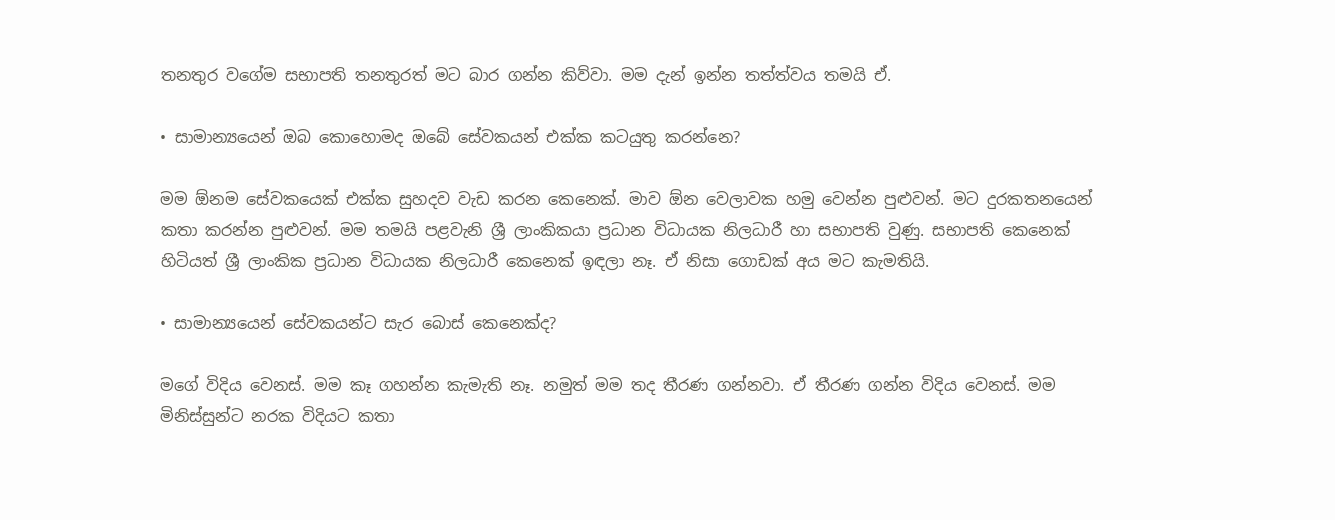තනතුර වගේම සභාපති තනතුරත් මට බාර ගන්න කිව්වා. මම දැන් ඉන්න තත්ත්වය තමයි ඒ.

• සාමාන්‍යයෙන් ඔබ කොහොමද ඔබේ සේවකයන් එක්ක කටයුතු කරන්නෙ?

මම ඕනම සේවකයෙක් එක්ක සුහදව වැඩ කරන කෙනෙක්. මාව ඕන වෙලාවක හමු වෙන්න පුළුවන්. මට දුරකතනයෙන් කතා කරන්න පුළුවන්. මම තමයි පළවැනි ශ්‍රී ලාංකිකයා ප්‍රධාන විධායක නිලධාරී හා සභාපති වුණු. සභාපති කෙනෙක් හිටියත් ශ්‍රී ලාංකික ප්‍රධාන විධායක නිලධාරී කෙනෙක් ඉඳලා නෑ. ඒ නිසා ගොඩක් අය මට කැමතියි.

• සාමාන්‍යයෙන් සේවකයන්ට සැර බොස් කෙනෙක්ද?

මගේ විදිය වෙනස්. මම කෑ ගහන්න කැමැති නෑ. නමුත් මම තද තීරණ ගන්නවා. ඒ තීරණ ගන්න විදිය වෙනස්. මම මිනිස්සුන්ට නරක විදියට කතා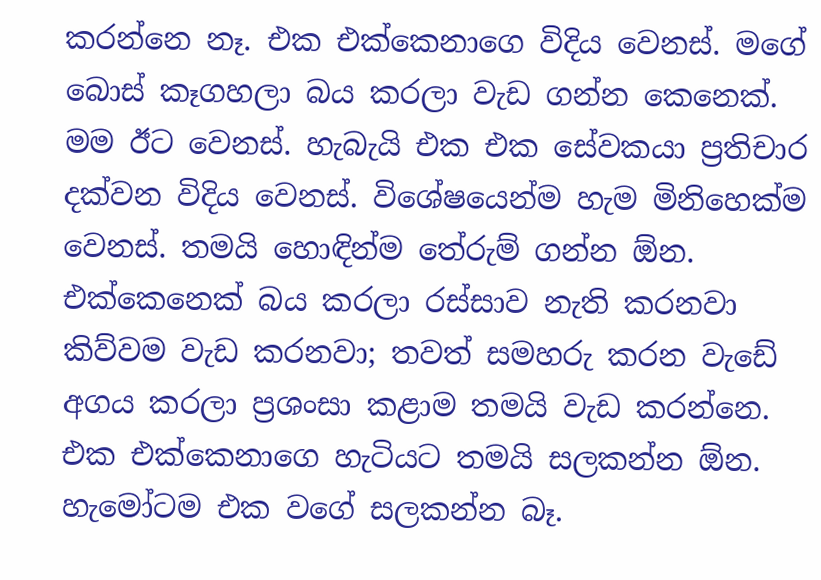කරන්නෙ නෑ. එක එක්කෙනාගෙ විදිය වෙනස්. මගේ බොස් කෑගහලා බය කරලා වැඩ ගන්න කෙනෙක්. මම ඊට වෙනස්. හැබැයි එක එක සේවකයා ප්‍රතිචාර දක්වන විදිය වෙනස්. විශේෂයෙන්ම හැම මිනිහෙක්ම වෙනස්. තමයි හොඳින්ම තේරුම් ගන්න ඕන. එක්කෙනෙක් බය කරලා රස්සාව නැති කරනවා කිව්වම වැඩ කරනවා; තවත් සමහරු කරන වැඩේ අගය කරලා ප්‍රශංසා කළාම තමයි වැඩ කරන්නෙ. එක එක්කෙනාගෙ හැටියට තමයි සලකන්න ඕන. හැමෝටම එක වගේ සලකන්න බෑ.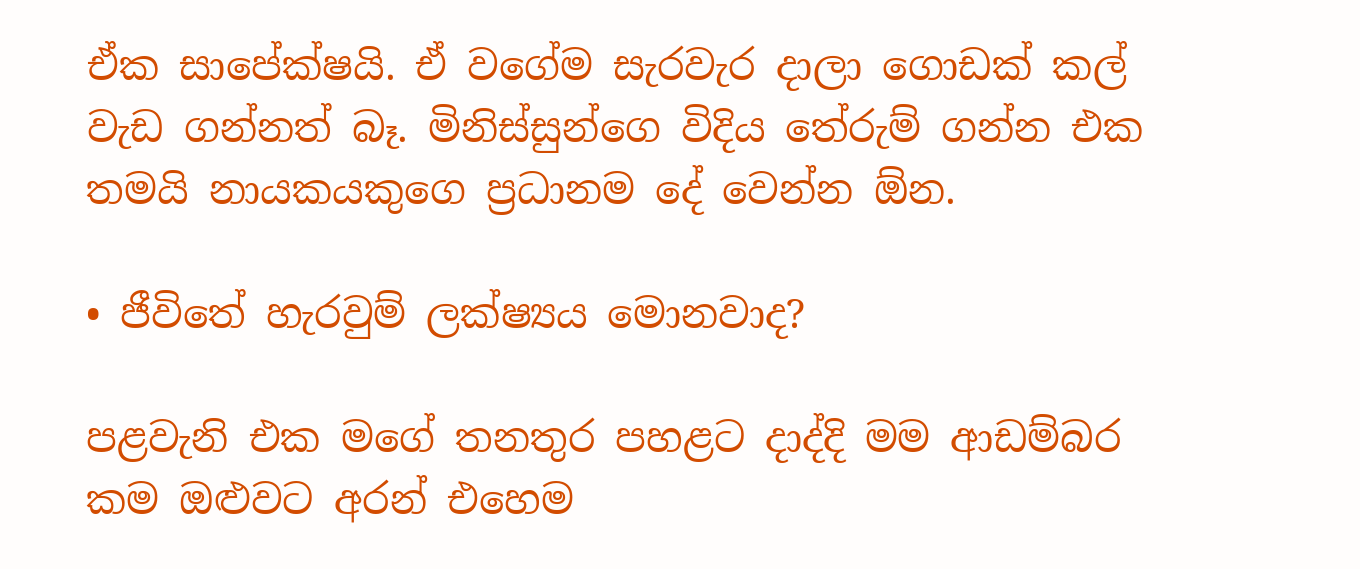ඒක සාපේක්ෂයි. ඒ වගේම සැරවැර දාලා ගොඩක් කල් වැඩ ගන්නත් බෑ. මිනිස්සුන්ගෙ විදිය තේරුම් ගන්න එක තමයි නායකයකුගෙ ප්‍රධානම දේ වෙන්න ඕන.

• ජීවිතේ හැරවුම් ලක්ෂ්‍යය මොනවාද?

පළවැනි එක මගේ තනතුර පහළට දාද්දි මම ආඩම්බර කම ඔළුවට අරන් එහෙම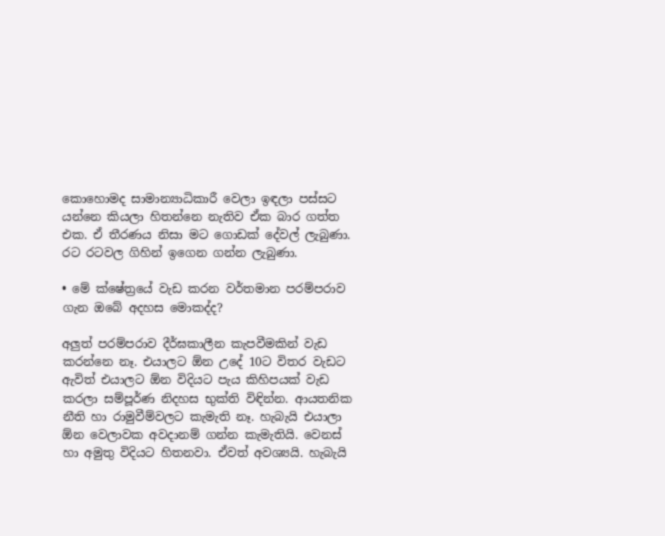කොහොමද සාමාන්‍යාධිකාරී වෙලා ඉඳලා පස්සට යන්නෙ කියලා හිතන්නෙ නැතිව ඒක බාර ගත්ත එක. ඒ තීරණය නිසා මට ගොඩක් දේවල් ලැබුණා. රට රටවල ගිහින් ඉගෙන ගන්න ලැබුණා.

• මේ ක්ෂේත්‍රයේ වැඩ කරන වර්තමාන පරම්පරාව ගැන ඔබේ අදහස මොකද්ද?

අලුත් පරම්පරාව දීර්ඝකාලීන කැපවීමකින් වැඩ කරන්නෙ නෑ. එයාලට ඕන උදේ 10ට විතර වැඩට ඇවිත් එයාලට ඕන විදියට පැය කිහිපයක් වැඩ කරලා සම්පූර්ණ නිදහස භුක්ති විඳින්න. ආයතනික නීති හා රාමුවීම්වලට කැමැති නෑ. හැබැයි එයාලා ඕන වෙලාවක අවදානම් ගන්න කැමැතියි. වෙනස් හා අමුතු විදියට හිතනවා. ඒවත් අවශ්‍යයි. හැබැයි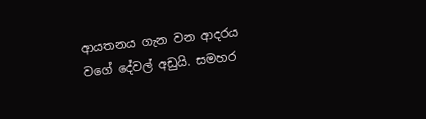ආයතනය ගැන වන ආදරය වගේ දේවල් අඩුයි. සමහර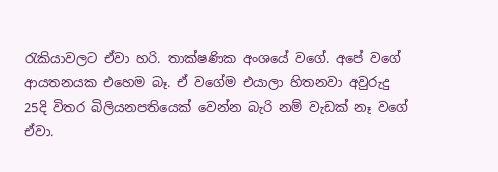රැකියාවලට ඒවා හරි. තාක්ෂණික අංශයේ වගේ. අපේ වගේ ආයතනයක එහෙම බෑ. ඒ වගේම එයාලා හිතනවා අවුරුදු 25දි විතර බිලියනපතියෙක් වෙන්න බැරි නම් වැඩක් නෑ වගේ ඒවා.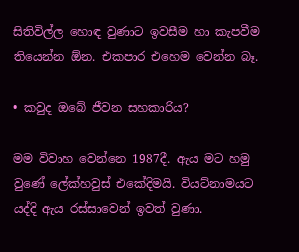සිතිවිල්ල හොඳ වුණාට ඉවසීම හා කැපවීම තියෙන්න ඕන. එකපාර එහෙම වෙන්න බෑ.

• කවුද ඔබේ ජීවන සහකාරිය?

මම විවාහ වෙන්නෙ 1987දී. ඇය මට හමු වුණේ ලේක්හවුස් එකේදිමයි. වියට්නාමයට යද්දි ඇය රස්සාවෙන් ඉවත් වුණා.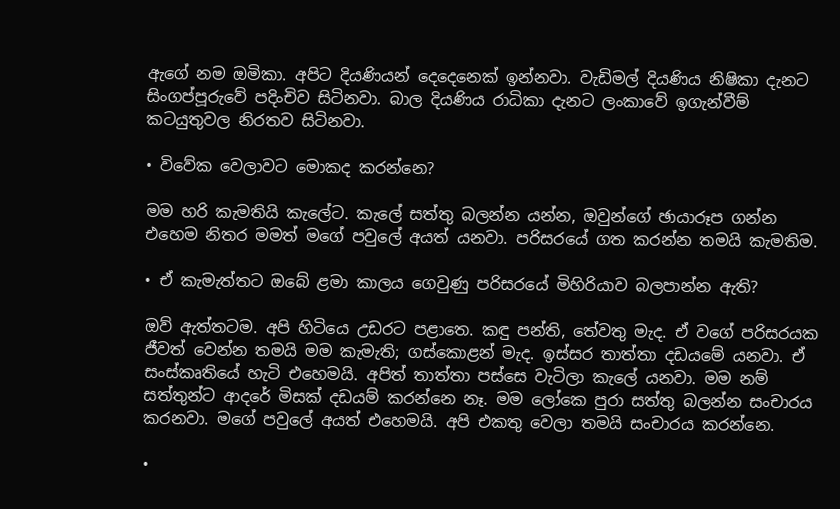ඇගේ නම ඔමිකා. අපිට දියණියන් දෙදෙනෙක් ඉන්නවා. වැඩිමල් දියණිය නිෂිකා දැනට සිංගප්පූරුවේ පදිංචිව සිටිනවා. බාල දියණිය රාධිකා දැනට ලංකාවේ ඉගැන්වීම් කටයුතුවල නිරතව සිටිනවා.

• විවේක වෙලාවට මොකද කරන්නෙ?

මම හරි කැමතියි කැලේට. කැලේ සත්තු බලන්න යන්න, ඔවුන්ගේ ඡායාරූප ගන්න එහෙම නිතර මමත් මගේ පවුලේ අයත් යනවා. පරිසරයේ ගත කරන්න තමයි කැමතිම.

• ඒ කැමැත්තට ඔබේ ළමා කාලය ගෙවුණු පරිසරයේ මිහිරියාව බලපාන්න ඇති?

ඔව් ඇත්තටම. අපි හිටියෙ උඩරට පළාතෙ. කඳු පන්ති, තේවතු මැද. ඒ වගේ පරිසරයක ජීවත් වෙන්න තමයි මම කැමැති; ගස්කොළන් මැද. ඉස්සර තාත්තා දඩයමේ යනවා. ඒ සංස්කෘතියේ හැටි එහෙමයි. අපිත් තාත්තා පස්සෙ වැටිලා කැලේ යනවා. මම නම් සත්තුන්ට ආදරේ මිසක් දඩයම් කරන්නෙ නෑ. මම ලෝකෙ පුරා සත්තු බලන්න සංචාරය කරනවා. මගේ පවුලේ අයත් එහෙමයි. අපි එකතු වෙලා තමයි සංචාරය කරන්නෙ.

•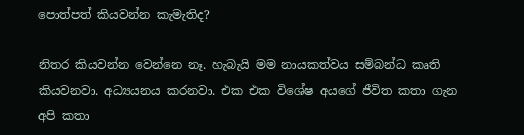පොත්පත් කියවන්න කැමැතිද?

නිතර කියවන්න වෙන්නෙ නෑ. හැබැයි මම නායකත්වය සම්බන්ධ කෘති කියවනවා. අධ්‍යයනය කරනවා. එක එක විශේෂ අයගේ ජීවිත කතා ගැන අපි කතා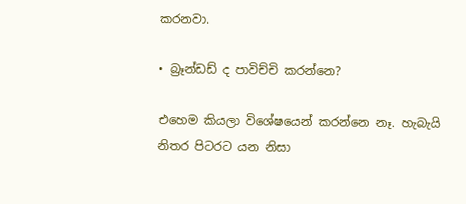කරනවා.

• බ්‍රෑන්ඩඩ් ද පාවිච්චි කරන්නෙ?

එහෙම කියලා විශේෂයෙන් කරන්නෙ නෑ. හැබැයි නිතර පිටරට යන නිසා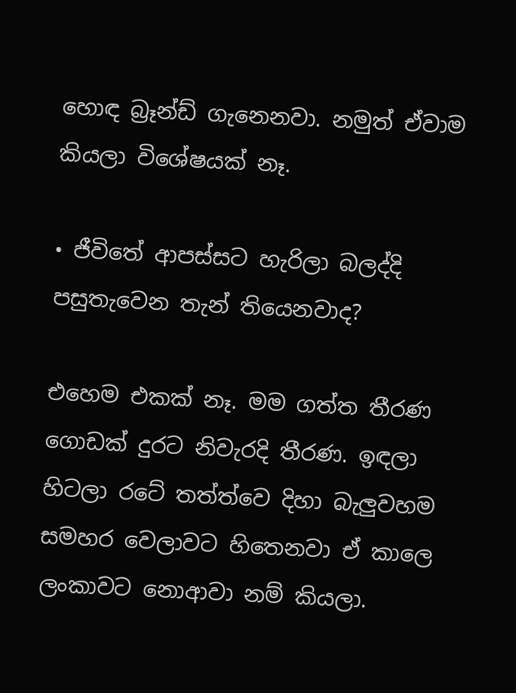හොඳ බ්‍රෑන්ඩ් ගැනෙනවා. නමුත් ඒවාම කියලා විශේෂයක් නෑ.

• ජීවිතේ ආපස්සට හැරිලා බලද්දි පසුතැවෙන තැන් තියෙනවාද?

එහෙම එකක් නෑ. මම ගත්ත තීරණ ගොඩක් දුරට නිවැරදි තීරණ. ඉඳලා හිටලා රටේ තත්ත්වෙ දිහා බැලුවහම සමහර වෙලාවට හිතෙනවා ඒ කාලෙ ලංකාවට නොආවා නම් කියලා.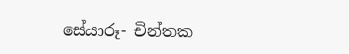සේයාරූ- චින්තක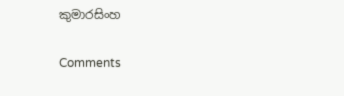කුමාරසිංහ

Comments